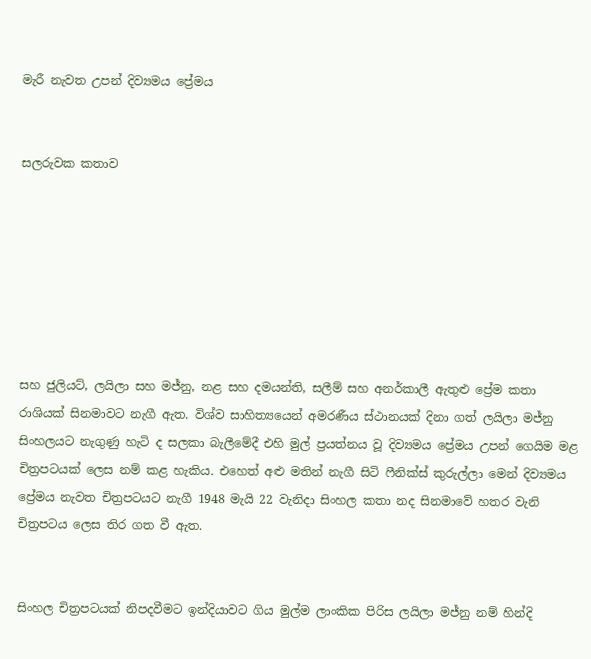මැරී නැවත උපන් දිව්‍යමය ප්‍රේමය


සලරුවක කතාව







සහ ජුලියට්, ලයිලා සහ මජ්නු, නළ සහ දමයන්ති, සලීම් සහ අනර්කාලී ඇතුළු ප්‍රේම කතා රාශියක් සිනමාවට නැගී ඇත. විශ්ව සාහිත්‍යයෙන් අමරණීය ස්ථානයක් දිනා ගත් ලයිලා මජ්නු සිංහලයට නැගුණු හැටි ද සලකා බැලීමේදී එහි මුල් ප්‍රයත්නය වූ දිව්‍යමය ප්‍රේමය උපන් ගෙයිම මළ චිත්‍රපටයක් ලෙස නම් කළ හැකිය. එහෙත් අළු මතින් නැගී සිටි ෆීනික්ස් කුරුල්ලා මෙන් දිව්‍යමය ප්‍රේමය නැවත චිත්‍රපටයට නැගී 1948 මැයි 22 වැනිදා සිංහල කතා නද සිනමාවේ හතර වැනි චිත්‍රපටය ලෙස තිර ගත වී ඇත.


සිංහල චිත්‍රපටයක් නිපදවීමට ඉන්දියාවට ගිය මුල්ම ලාංකික පිරිස ලයිලා මජ්නු නම් හින්දි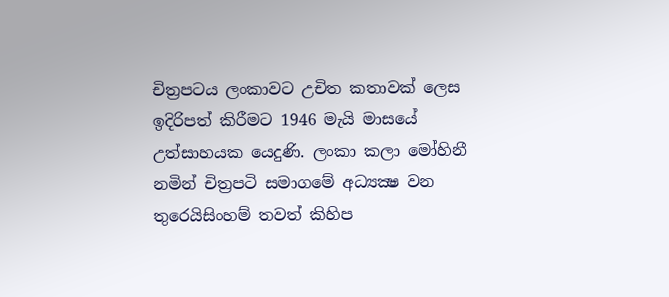චිත්‍රපටය ලංකාවට උචිත කතාවක් ලෙස ඉදිරිපත් කිරීමට 1946 මැයි මාසයේ උත්සාහයක යෙදුණි. ලංකා කලා මෝහිනී නමින් චිත්‍රපටි සමාගමේ අධ්‍යක්‍ෂ වන තුරෙයිසිංහම් තවත් කිහිප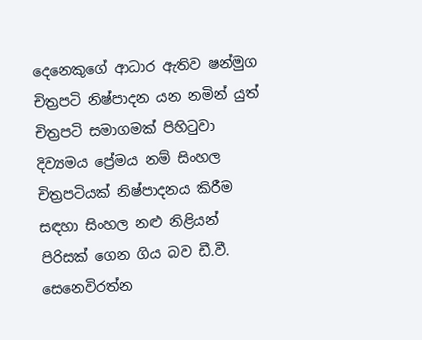දෙනෙකුගේ ආධාර ඇතිව ෂන්මුග චිත්‍රපටි නිෂ්පාදන යන නමින් යුත් චිත්‍රපටි සමාගමක් පිහිටුවා දිව්‍යමය ප්‍රේ‍මය නම් සිංහල චිත්‍රපටියක් නිෂ්පාදනය කිරීම සඳහා සිංහල නළු නිළියන් පිරිසක් ගෙන ගිය බව ඩී.වී. සෙනෙවිරත්න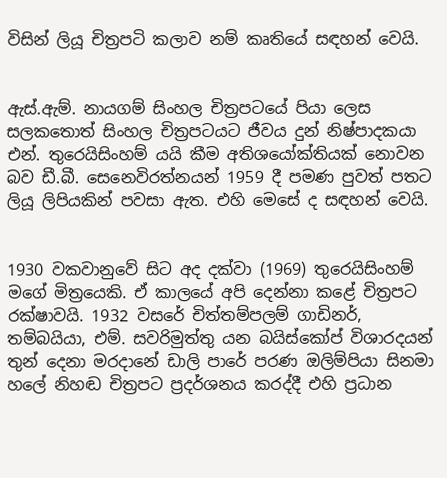විසින් ලියූ චිත්‍රපටි කලාව නම් කෘතියේ සඳහන් වෙයි.


ඇස්.ඇම්. නායගම් සිංහල චිත්‍රපටයේ පියා ලෙස සලකතොත් සිංහල චිත්‍රපටයට ජීවය දුන් නිෂ්පාදකයා එන්. තුරෙයිසිංහම් යයි කීම අතිශයෝක්තියක් නොවන බව ඩී.බී. සෙනෙවිරත්නයන් 1959 දී පමණ පුවත් පතට ලියූ ලිපියකින් පවසා ඇත. එහි මෙසේ ද සඳහන් වෙයි.


1930 වකවානුවේ සිට අද දක්වා (1969) තුරෙයිසිංහම් මගේ මිත්‍රයෙකි. ඒ කාලයේ අපි දෙන්නා කළේ චිත්‍රපට රක්ෂාවයි. 1932 වසරේ චිත්තම්පලම් ගාඩිනර්, තම්බයියා, එම්. සවරිමුත්තු යන බයිස්කෝප් විශාරදයන් තුන් දෙනා මරදානේ ඩාලි පාරේ පරණ ඔලිම්පියා සිනමා හලේ නිහඬ චිත්‍රපට ප්‍රදර්ශනය කරද්දී එහි ප්‍රධාන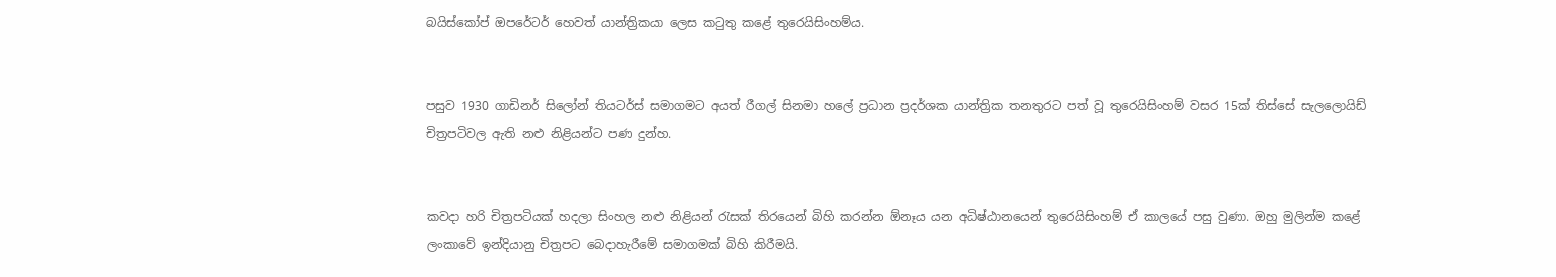බයිස්කෝප් ඔපරේටර් හෙවත් යාන්ත්‍රිකයා ලෙස කටුතු කළේ තුරෙයිසිංහම්ය.


පසුව 1930 ගාඩිනර් සිලෝන් තියටර්ස් සමාගමට අයත් රීගල් සිනමා හලේ ප්‍රධාන ප්‍රදර්ශක යාන්ත්‍රික තනතුරට පත් වූ තුරෙයිසිංහම් වසර 15ක් තිස්සේ සැලලොයිඩ් චිත්‍රපටිවල ඇති නළු නිළියන්ට පණ දුන්හ.


කවදා හරි චිත්‍රපටියක් හදලා සිංහල නළු නිළියන් රැසක් තිරයෙන් බිහි කරන්න ඕනෑය යන අධිෂ්ඨානයෙන් තුරෙයිසිංහම් ඒ කාලයේ පසු වුණා. ඔහු මුලින්ම කළේ ලංකාවේ ඉන්දියානු චිත්‍රපට බෙදාහැරීමේ සමාගමක් බිහි කිරීමයි.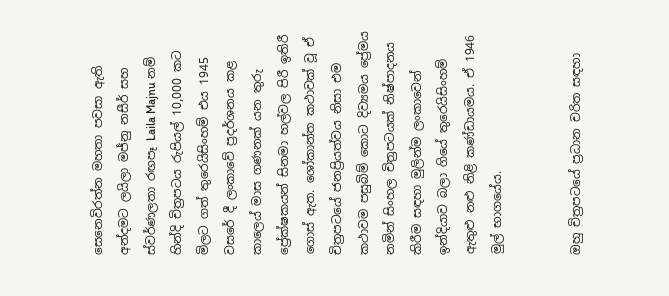සෙනෙවිරත්න මහතා පවසා ඇති අන්දමට ලයිලා මජ්නු නසීර් සහ ස්වර්ණලතා රඟපෑ Laila Majnu නම් හින්දි චිත්‍රපටය රුපියල් 10,000 කට මිලට ගත් තුරෙයිසිංහම් එය 1945 වසරේ දී ලංකාවේ ප්‍රදර්ශනය කළ කාලෙය් මාස ගණනක් යන තුරු ප්‍රේක්ෂකයන් සිනමා හල්වල පිරී ඉතිරී ගොස් ඇත. ශෝකාන්ත කථාවක් වූ ඒ චිත්‍රපටයේ ජනප්‍රියත්වය නිසා එම කථාවම පසුබිම් කොට දිව්‍යමය ප්‍රේමය නමින් සිංහල චිත්‍රපටයක් නිෂ්පාදනය කිරීම සඳහා මුලින්ම ලංකාවෙන් ඉන්දියාව බලා ගියේ තුරෙයිසිංහම් ඇතුළු නළු නිළි කණ්ඩායමය. ඒ 1946 මුල් භාගයේය.


ඔහු චිත්‍රපටයේ ප්‍රධාන චරිත සඳහා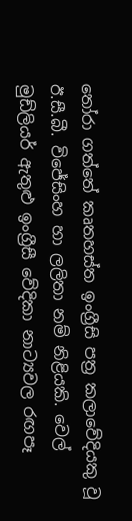තෝරා ගත්තේ කෘතහස්ත ඉංග්‍රීසි පත්‍ර කලාවේදියකු වූ ඊ.සී.බී. විජේසිංහ හා ලලිතා නම් නිළියකි. වෙල් මුඩ්ලියර් ඇතුළු ඉංග්‍රීසී වේදිකා නාට්‍යවල රඟපෑ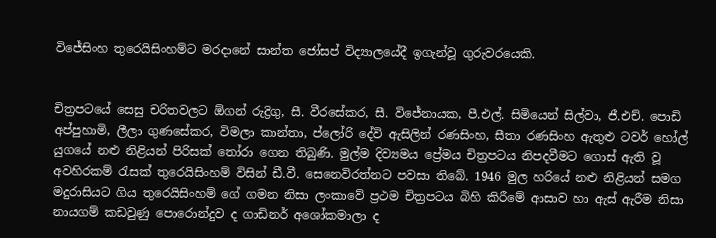විජේසිංහ තුරෙයිසිංහම්ට මරදානේ සාන්ත ජෝසප් විද්‍යාලයේදී ඉගැන්වූ ගුරුවරයෙකි.


චිත්‍රපටයේ සෙසු චරිතවලට ඕගන් රුද්‍රිගු, සී. වීරසේකර, සී. විජේනායක, පී.එල්. සිමියෙන් සිල්වා, ජී.එච්. පොඩි අප්පුහාමි, ලීලා ගුණසේකර, විමලා කාන්තා, ප්ලෝරි දේවි ඇසිලින් රණසිංහ, සීතා රණසිංහ ඇතුළු ටවර් හෝල් යුගයේ නළු නිළියන් පිරිසක් තෝරා ගෙන තිබුණි. මුල්ම දිව්‍යමය ප්‍රේමය චිත්‍රපටය නිපදවීමට ගොස් ඇති වූ අවහිරකම් රැසක් තුරෙයිසිංහම් විසින් ඩී.වී. සෙනෙවිරත්නට පවසා තිබේ. 1946 මුල හරියේ නළු නිළියන් සමග මදුරාසියට ගිය තුරෙයිසිංහම් ගේ ගමන නිසා ලංකාවේ ප්‍රථම චිත්‍රපටය බිහි කිරීමේ ආසාව හා ඇස් ඇරීම නිසා නායගම් කඩවුණු පොරොන්දුව ද ගාඩිනර් අශෝකමාලා ද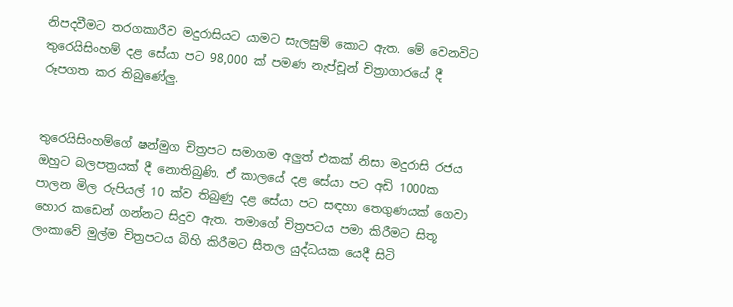නිපදවීමට තරගකාරීව මදුරාසියට යාමට සැලසුම් කොට ඇත. මේ වෙනවිට තුරෙයිසිංහම් දළ සේයා පට 98,000 ක් පමණ නැප්චූන් චිත්‍රාගාරයේ දී රූපගත කර තිබුණේලු.


තුරෙයිසිංහම්ගේ ෂන්මුග චිත්‍රපට සමාගම අලුත් එකක් නිසා මදුරාසි රජය ඔහුට බලපත්‍රයක් දී නොතිබුණි. ඒ කාලයේ දළ සේයා පට අඩි 1000ක පාලන මිල රුපියල් 10 ක්ව තිබුණු දළ සේයා පට සඳහා තෙගුණයක් ගෙවා හොර කඩෙන් ගන්නට සිදුව ඇත. තමාගේ චිත්‍රපටය පමා කිරීමට සිතූ ලංකාවේ මුල්ම චිත්‍රපටය බිහි කිරීමට සීතල යුද්ධයක යෙදී සිටි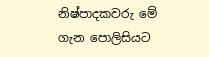නිෂ්පාදකවරු මේ ගැන පොලිසියට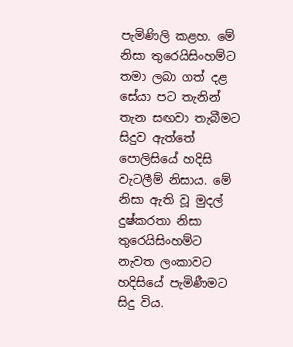පැමිණිලි කළහ. මේ නිසා තුරෙයිසිංහම්ට තමා ලබා ගත් දළ සේයා පට තැනින් තැන සඟවා තැබීමට සිදුව ඇත්තේ පොලිසියේ හදිසි වැටලීම් නිසාය. මේ නිසා ඇති වූ මුදල් දුෂ්කරතා නිසා තුරෙයිසිංහම්ට නැවත ලංකාවට හදිසියේ පැමිණීමට සිදු විය.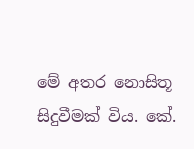මේ අතර නොසිතූ සිදුවීමක් විය. කේ.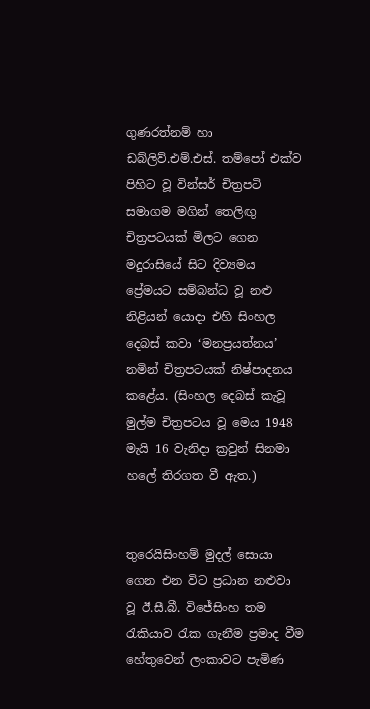ගුණරත්නම් හා ඩබ්ලිව්.එම්.එස්. තම්පෝ එක්ව පිහිට වූ වින්සර් චිත්‍රපටි සමාගම මගින් තෙලිඟු චිත්‍රපටයක් මිලට ගෙන මදුරාසියේ සිට දිව්‍යමය ප්‍රේමයට සම්බන්ධ වූ නළු නිළියන් යොදා එහි සිංහල දෙබස් කවා ‘මනප්‍රයත්නය’ නමින් චිත්‍රපටයක් නිෂ්පාදනය කළේය. (සිංහල දෙබස් කැවූ මුල්ම චිත්‍රපටය වූ මෙය 1948 මැයි 16 වැනිදා ක්‍රවුන් සිනමා හලේ තිරගත වී ඇත.)


තුරෙයිසිංහම් මුදල් සොයා ගෙන එන විට ප්‍රධාන නළුවා වූ ඊ.සී.බී. විජේසිංහ තම රැකියාව රැක ගැනීම ප්‍රමාද වීම හේතුවෙන් ලංකාවට පැමිණ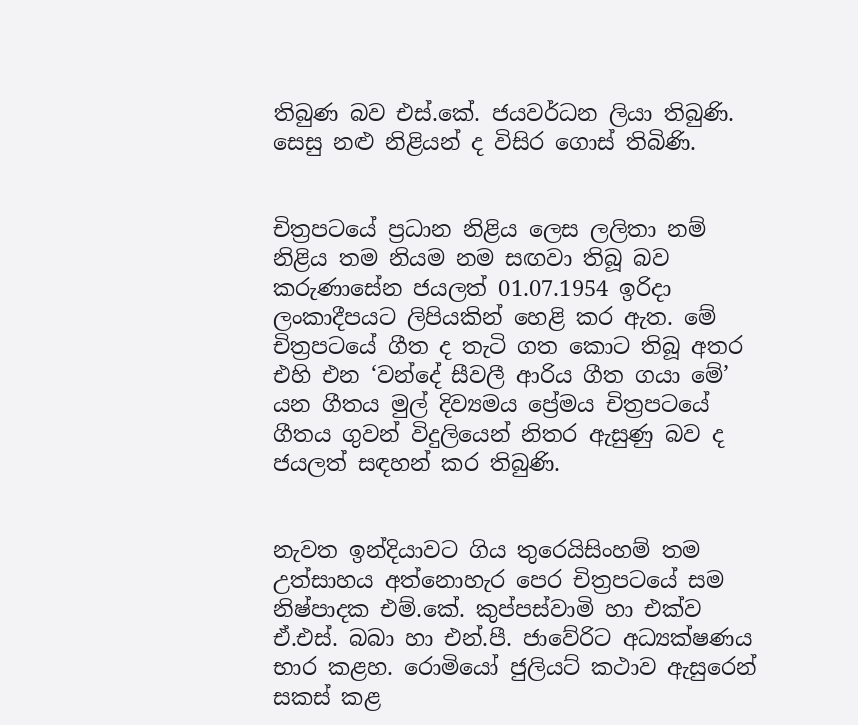තිබුණ බව එස්.කේ. ජයවර්ධන ලියා තිබුණි. සෙසු නළු නිළියන් ද විසිර ගොස් තිබිණි.


චිත්‍රපටයේ ප්‍රධාන නිළිය ලෙස ලලිතා නම් නිළිය තම නියම නම සඟවා තිබූ බව කරුණාසේන ජයලත් 01.07.1954 ඉරිදා ලංකාදීපයට ලිපියකින් හෙළි කර ඇත. මේ චිත්‍රපටයේ ගීත ද තැටි ගත කොට තිබූ අතර එහි එන ‘වන්දේ සීවලී ආරිය ගීත ගයා මේ’ යන ගීතය මුල් දිව්‍යමය ප්‍රේමය චිත්‍රපටයේ ගීතය ගුවන් විදුලියෙන් නිතර ඇසුණු බව ද ජයලත් සඳහන් කර තිබුණි.


නැවත ඉන්දියාවට ගිය තුරෙයිසිංහම් තම උත්සාහය අත්නොහැර පෙර චිත්‍රපටයේ සම නිෂ්පාදක එම්.කේ. කුප්පස්වාමි හා එක්ව ඒ.එස්. බබා හා එන්.පී. ජාවේරිට අධ්‍යක්ෂණය භාර කළහ. රොමියෝ ජුලියට් කථාව ඇසුරෙන් සකස් කළ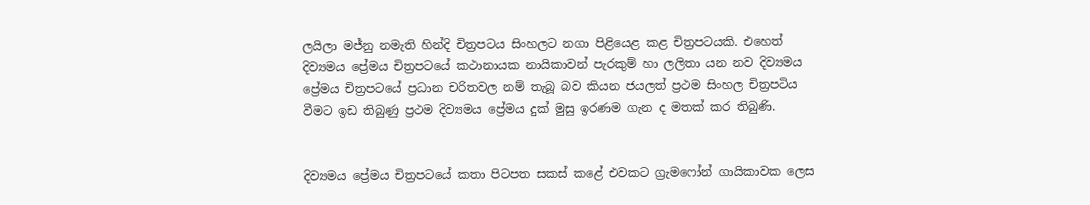ලයිලා මජ්නු නමැති හින්දි චිත්‍රපටය සිංහලට නගා පිළියෙළ කළ චිත්‍රපටයකි. එහෙත් දිව්‍යමය ප්‍රේමය චිත්‍රපටයේ කථානායක නායිකාවන් පැරකුම් හා ලලිතා යන නව දිව්‍යමය ප්‍රේමය චිත්‍රපටයේ ප්‍රධාන චරිතවල නම් තැබූ බව කියන ජයලත් ප්‍රථම සිංහල චිත්‍රපටිය වීමට ඉඩ තිබුණු ප්‍රථම දිව්‍යමය ප්‍රේමය දුක් මුසු ඉරණම ගැන ද මතක් කර තිබුණි.


දිව්‍යමය ප්‍රේමය චිත්‍රපටයේ කතා පිටපත සකස් කළේ එවකට ග්‍රැමෆෝන් ගායිකාවක ලෙස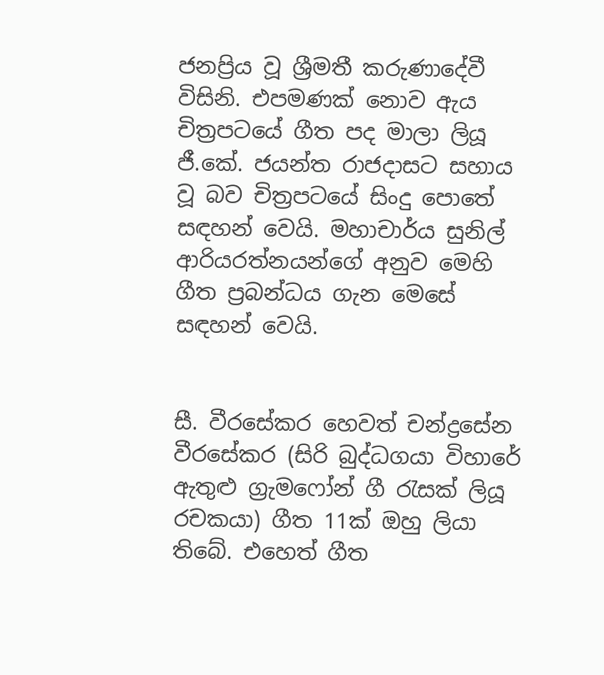ජනප්‍රිය වූ ශ්‍රීමතී කරුණාදේවී විසිනි. එපමණක් නොව ඇය චිත්‍රපටයේ ගීත පද මාලා ලියූ ජී.කේ. ජයන්ත රාජදාසට සහාය වූ බව චිත්‍රපටයේ සිංදු පොතේ සඳහන් වෙයි. මහාචාර්ය සුනිල් ආරියරත්නයන්ගේ අනුව මෙහි ගීත ප්‍රබන්ධය ගැන මෙසේ සඳහන් වෙයි.


සී. වීරසේකර හෙවත් චන්ද්‍රසේන වීරසේකර (සිරි බුද්ධගයා විහාරේ ඇතුළු ග්‍රැමෆෝන් ගී රැසක් ලියූ රචකයා) ගීත 11ක් ඔහු ලියා තිබේ. එහෙත් ගීත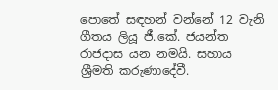පොතේ සඳහන් වන්නේ 12 වැනි ගීතය ලියූ ජී.කේ. ජයන්ත රාජදාස යන නමයි. සහාය ශ්‍රීමති කරුණාදේවී.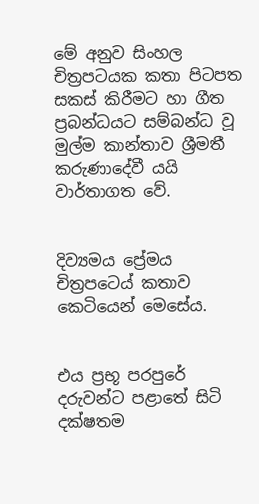මේ අනුව සිංහල චිත්‍රපටයක කතා පිටපත සකස් කිරීමට හා ගීත ප්‍රබන්ධයට සම්බන්ධ වූ මුල්ම කාන්තාව ශ්‍රීමතී කරුණාදේවී යයි වාර්තාගත වේ.


දිව්‍යමය ප්‍රේ‍මය චිත්‍රපටෙය් කතාව කෙටියෙන් මෙසේය.


එය ප්‍රභූ පරපුරේ දරුවන්ට පළාතේ සිටි දක්ෂතම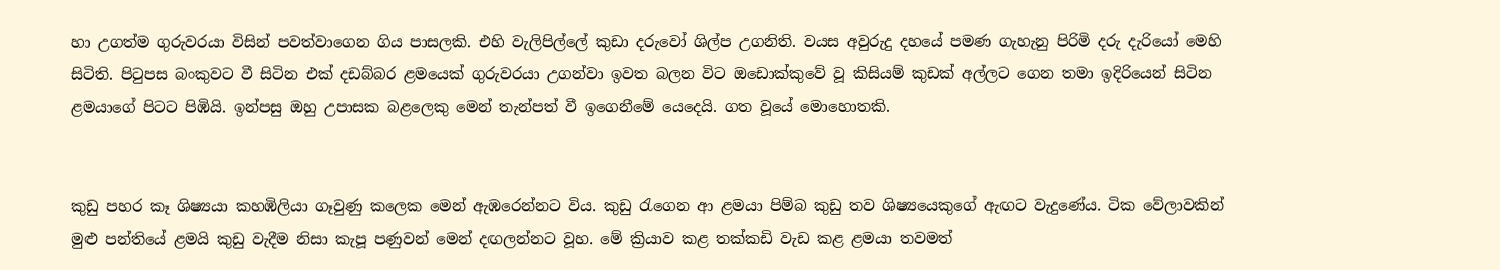හා උගත්ම ගුරුවරයා විසින් පවත්වාගෙන ගිය පාසලකි. එහි වැලිපිල්ලේ කුඩා දරුවෝ ශිල්ප උගනිති. වයස අවුරුදු දහයේ පමණ ගැහැනු පිරිමි දරු දැරියෝ මෙහි සිටිති. පිටුපස බංකුවට වී සිටින එක් දඩබ්බර ළමයෙක් ගුරුවරයා උගන්වා ඉවත බලන විට ඔඩොක්කුවේ වූ කිසියම් කුඩක් අල්ලට ගෙන තමා ඉදිරියෙන් සිටින ළමයාගේ පිටට පිඹියි. ඉන්පසු ඔහු උපාසක බළලෙකු මෙන් තැන්පත් වී ඉගෙනීමේ යෙදෙයි. ගත වූයේ මොහොතකි.


කුඩු පහර කෑ ශිෂ්‍යයා කහඹිලියා ගෑවුණු කලෙක මෙන් ඇඹරෙන්නට විය. කුඩු රැගෙන ආ ළමයා පිම්බ කුඩු තව ශිෂ්‍යයෙකුගේ ඇඟට වැදුණේය. ටික වේලාවකින් මුළු පන්තියේ ළමයි කුඩු වැදීම නිසා කැපූ පණුවන් මෙන් දඟලන්නට වූහ. මේ ක්‍රියාව කළ තක්කඩි වැඩ කළ ළමයා තවමත්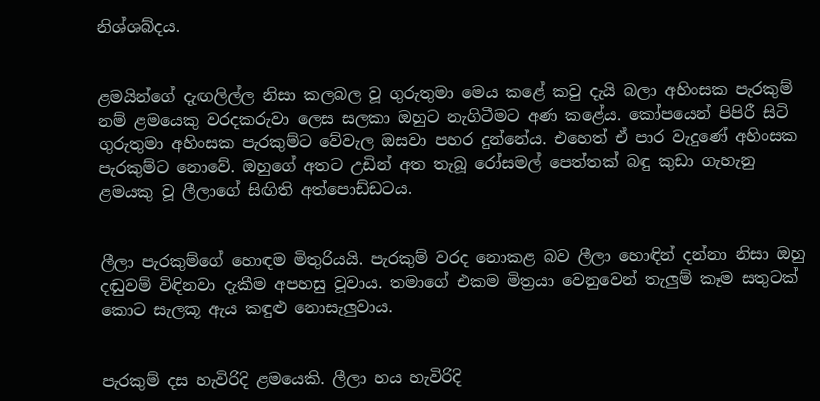නිශ්ශබ්දය.


ළමයින්ගේ දැඟලිල්ල නිසා කලබල වූ ගුරුතුමා මෙය කළේ කවු දැයි බලා අහිංසක පැරකුම් නම් ළමයෙකු වරදකරුවා ලෙස සලකා ඔහුට නැගිටීමට අණ කළේය. කෝපයෙන් පිපිරී සිටි ගුරුතුමා අහිංසක පැරකුම්ට වේවැල ඔසවා පහර දුන්නේය. එහෙත් ඒ පාර වැදුණේ අහිංසක පැරකුම්ට නොවේ. ඔහුගේ අතට උඩින් අත තැබූ රෝසමල් පෙත්තක් බඳු කුඩා ගැහැනු ළමයකු වූ ලීලාගේ සිඟිති අත්පොඩ්ඩටය.


ලීලා පැරකුම්ගේ හොඳම මිතුරියයි. පැරකුම් වරද නොකළ බව ලීලා හොඳින් දන්නා නිසා ඔහු දඬුවම් විඳිනවා දැකීම අපහසු වූවාය. තමාගේ එකම මිත්‍රයා වෙනුවෙන් තැලුම් කෑම සතුටක් කොට සැලකූ ඇය කඳුළු නොසැලුවාය.


පැරකුම් දස හැවිරිදි ළමයෙකි. ලීලා හය හැවිරිදි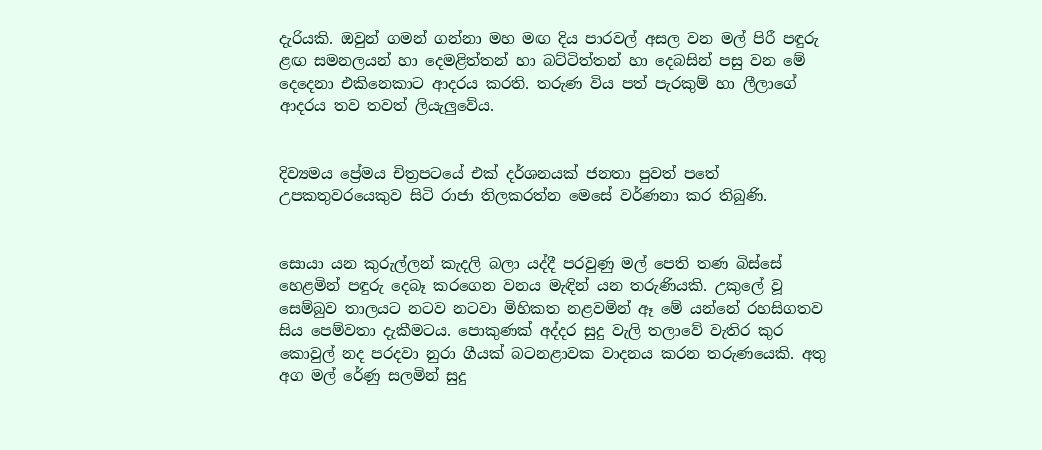දැරියකි. ඔවුන් ගමන් ගන්නා මහ මඟ දිය පාරවල් අසල වන මල් පිරී පඳුරු ළඟ සමනලයන් හා දෙමළිත්තන් හා බට්ටිත්තන් හා දෙබසින් පසු වන මේ දෙදෙනා එකිනෙකාට ආදරය කරති. තරුණ විය පත් පැරකුම් හා ලීලාගේ ආදරය තව තවත් ලියැලුවේය.


දිව්‍යමය ප්‍රේමය චිත්‍රපටයේ එක් දර්ශනයක් ජනතා පුවත් පතේ උපකතුවරයෙකුව සිටි රාජා තිලකරත්න මෙසේ වර්ණනා කර තිබුණි.


සොයා යන කුරුල්ලන් කැදලි බලා යද්දී පරවුණු මල් පෙති තණ බිස්සේ හෙළමින් පඳුරු දෙබෑ කරගෙන වනය මැඳින් යන තරුණියකි. උකුලේ වූ සෙම්බුව තාලයට නටව නටවා මිහිකත නළවමින් ඈ මේ යන්නේ රහසිගතව සිය පෙම්වතා දැකීමටය. පොකුණක් අද්දර සුදු වැලි තලාවේ වැතිර කුර කොවුල් නද පරදවා නුරා ගීයක් බටනළාවක වාදනය කරන තරුණයෙකි. අතු අග මල් රේණු සලමින් සුදු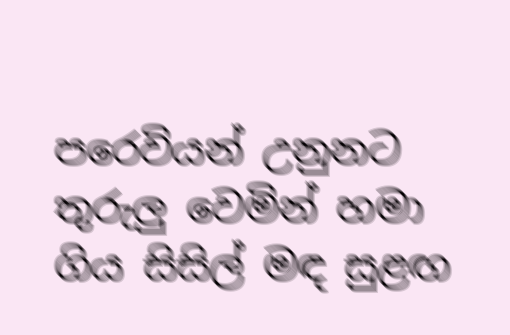පරෙවියන් උනුනට තුරුලු වෙමින් හමා ගිය සිසිල් මඳ සුළඟ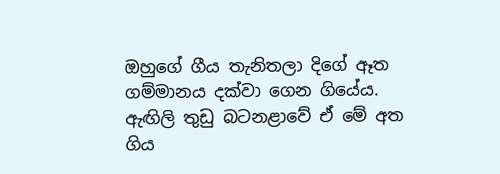ඔහුගේ ගීය තැනිතලා දිගේ ඈත ගම්මානය දක්වා ගෙන ගියේය. ඇඟිලි තුඩු බටනළාවේ ඒ මේ අත ගිය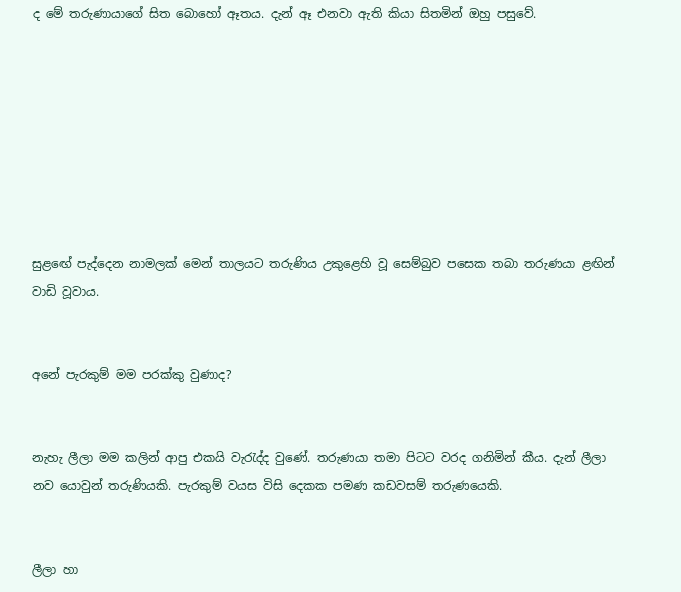ද මේ තරුණායාගේ සිත බොහෝ ඈතය. දැන් ඈ එනවා ඇති කියා සිතමින් ඔහු පසුවේ.








සුළඟේ පැද්දෙන නාමලක් මෙන් තාලයට තරුණිය උකුළෙහි වූ සෙම්බුව පසෙක තබා තරුණයා ළඟින් වාඩි වූවාය.


අනේ පැරකුම් මම පරක්කු වුණාද?


නැහැ ලීලා මම කලින් ආපු එකයි වැරැද්ද වුණේ. තරුණයා තමා පිටට වරද ගනිමින් කීය. දැන් ලීලා නව යොවුන් තරුණියකි. පැරකුම් වයස විසි දෙකක පමණ කඩවසම් තරුණයෙකි.


ලීලා හා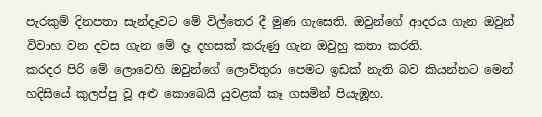පැරකුම් දිනපතා සැන්දෑවට මේ විල්තෙර දී මුණ ගැසෙති. ඔවුන්ගේ ආදරය ගැන ඔවුන් විවාහ වන දවස ගැන මේ දෑ දහසක් කරුණු ගැන ඔවුහු කතා කරති.
කරදර පිරි මේ ලොවෙහි ඔවුන්ගේ ලොව්තුරා පෙමට ඉඩක් නැති බව කියන්නට මෙන් හදිසියේ කුලප්පු වූ අළු කොබෙයි යුවළක් කෑ ගසමින් පියැඹූහ.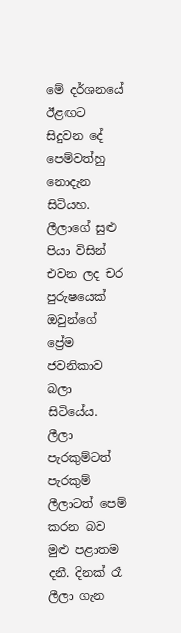මේ දර්ශනයේ ඊළඟට සිදුවන දේ පෙම්වත්හු නොදැන සිටියහ. ලීලාගේ සුළු පියා විසින් එවන ලද චර පුරුෂයෙක් ඔවුන්ගේ ප්‍රේම ජවනිකාව බලා සිටියේය. ලීලා පැරකුම්ටත් පැරකුම් ලීලාටත් පෙම් කරන බව මුළු පළාතම දනී. දිනක් රෑ ලීලා ගැන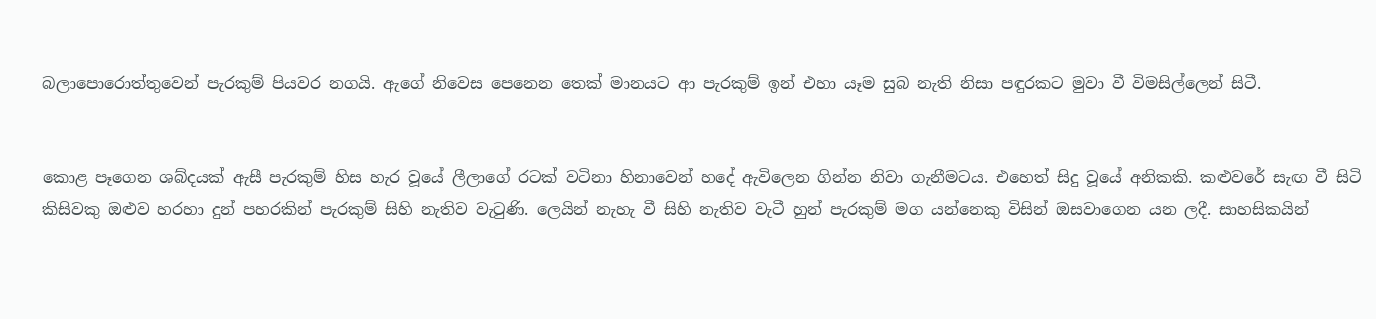බලාපොරොත්තුවෙන් පැරකුම් පියවර නගයි. ඇගේ නිවෙස පෙනෙන තෙක් මානයට ආ පැරකුම් ඉන් එහා යෑම සුබ නැති නිසා පඳුරකට මුවා වී විමසිල්ලෙන් සිටී.


කොළ පෑගෙන ශබ්දයක් ඇසී පැරකුම් හිස හැර වූයේ ලීලාගේ රටක් වටිනා හිනාවෙන් හදේ ඇවිලෙන ගින්න නිවා ගැනීමටය. එහෙත් සිදු වූයේ අනිකකි. කළුවරේ සැඟ වී සිටි කිසිවකු ඔළුව හරහා දුන් පහරකින් පැරකුම් සිහි නැතිව වැටුණි. ලෙයින් නැහැ වී සිහි නැතිව වැටී හුන් පැරකුම් මග යන්නෙකු විසින් ඔසවාගෙන යන ලදී. සාහසිකයින්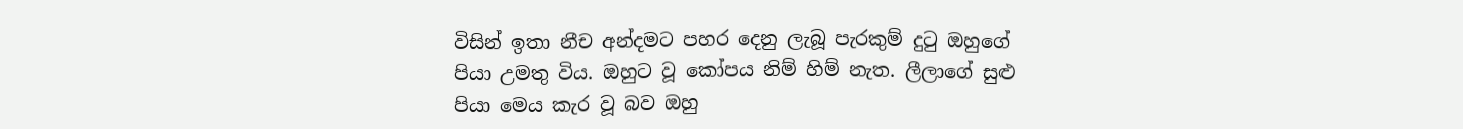විසින් ඉතා නීච අන්දමට පහර දෙනු ලැබූ පැරකුම් දුටු ඔහුගේ පියා උමතු විය. ඔහුට වූ කෝපය නිම් හිම් නැත. ලීලාගේ සුළු පියා මෙය කැර වූ බව ඔහු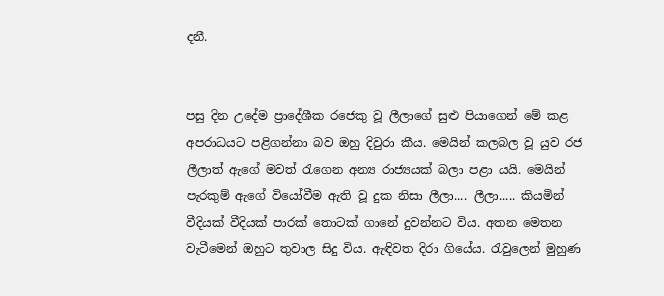දනී.


පසු දින උදේම ප්‍රාදේශීක රජෙකු වූ ලීලාගේ සුළු පියාගෙන් මේ කළ අපරාධයට පළිගන්නා බව ඔහු දිවුරා කීය. මෙයින් කලබල වූ යුව රජ ලීලාත් ඇගේ මවත් රැගෙන අන්‍ය රාජ්‍යයක් බලා පළා යයි. මෙයින් පැරකුම් ඇගේ වියෝවීම ඇති වූ දුක නිසා ලීලා.... ලීලා..... කියමින් වීදියක් වීදියක් පාරක් තොටක් ගානේ දුවන්නට විය. අතන මෙතන වැටීමෙන් ඔහුට තුවාල සිදු විය. ඇඳිවත දිරා ගියේය. රැවුලෙන් මුහුණ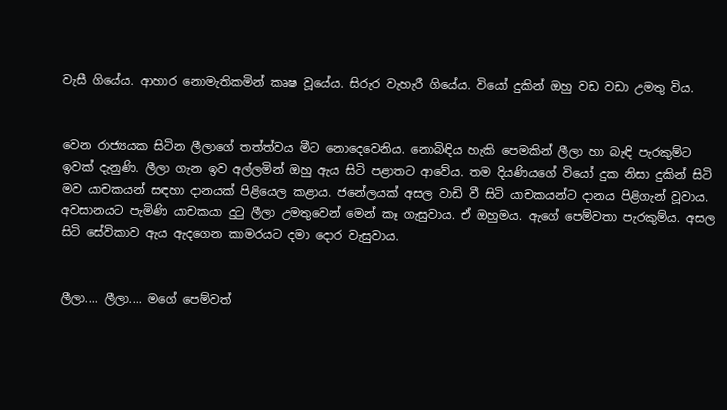වැසී ගියේය. ආහාර නොමැතිකමින් කෘෂ වූයේය. සිරුර වැහැරී ගියේය. වියෝ දුකින් ඔහු වඩ වඩා උමතු විය.


වෙන රාජ්‍යයක සිටින ලීලාගේ තත්ත්වය මීට නොදෙවෙනිය. නොබිඳිය හැකි පෙමකින් ලීලා හා බැඳි පැරකුම්ට ඉවක් දැනුණි. ලීලා ගැන ඉව අල්ලමින් ඔහු ඇය සිටි පළාතට ආවේය. තම දියණියගේ වියෝ දුක නිසා දුකින් සිටි මව යාචකයන් සඳහා දානයක් පිළියෙල කළාය. ජනේලයක් අසල වාඩි වී සිටි යාචකයන්ට දානය පිළිගැන් වූවාය. අවසානයට පැමිණි යාචකයා දුටු ලීලා උමතුවෙන් මෙන් කෑ ගැසුවාය. ඒ ඔහුමය. ඇගේ පෙම්වතා පැරකුම්ය. අසල සිටි සේවිකාව ඇය ඇදගෙන කාමරයට දමා දොර වැසුවාය.


ලීලා.... ලීලා.... මගේ පෙම්වත්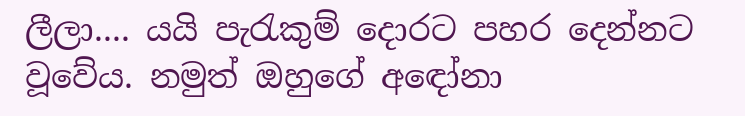ලීලා.... යයි පැරැකුම් දොරට පහර දෙන්නට වූවේය. නමුත් ඔහුගේ අඳෝනා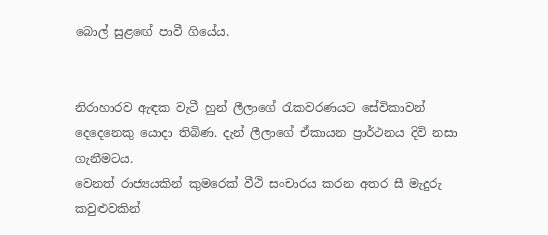බොල් සුළඟේ පාවී ගියේය.


නිරාහාරව ඇඳක වැටී හුන් ලීලාගේ රැකවරණයට සේවිකාවන් දෙදෙනෙකු යොදා තිබිණ. දැන් ලීලාගේ ඒකායන ප්‍රාර්ථනය දිවි නසා ගැනීමටය.
වෙනත් රාජ්‍යයකින් කුමරෙක් වීථි සංචාරය කරන අතර සී මැදුරු කවුළුවකින්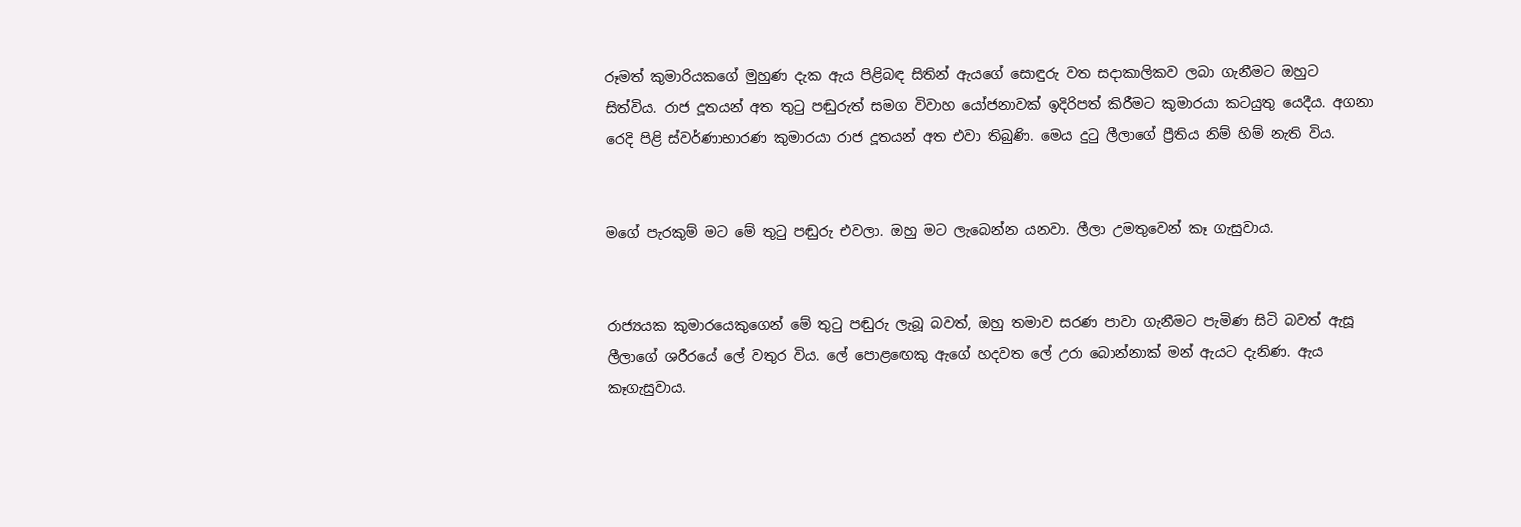රූමත් කුමාරියකගේ මුහුණ දැක ඇය පිළිබඳ සිතින් ඇයගේ සොඳුරු වත සදාකාලිකව ලබා ගැනීමට ඔහුට සිත්විය. රාජ දූතයන් අත තුටු පඬුරුත් සමග විවාහ යෝජනාවක් ඉදිරිපත් කිරීමට කුමාරයා කටයුතු යෙදීය. අගනා රෙදි පිළි ස්වර්ණාභාරණ කුමාරයා රාජ දූතයන් අත එවා තිබුණි. මෙය දුටු ලීලාගේ ප්‍රීතිය නිම් හිම් නැති විය.


මගේ පැරකුම් මට මේ තුටු පඬුරු එවලා. ඔහු මට ලැබෙන්න යනවා. ලීලා උමතුවෙන් කෑ ගැසුවාය.


රාජ්‍යයක කුමාරයෙකුගෙන් මේ තුටු පඬුරු ලැබූ බවත්, ඔහු තමාව සරණ පාවා ගැනීමට පැමිණ සිටි බවත් ඇසූ ලීලාගේ ශරීරයේ ලේ වතුර විය. ලේ පොළඟෙකු ඇගේ හදවත ලේ උරා බොන්නාක් මන් ඇයට දැනිණ. ඇය කෑගැසුවාය.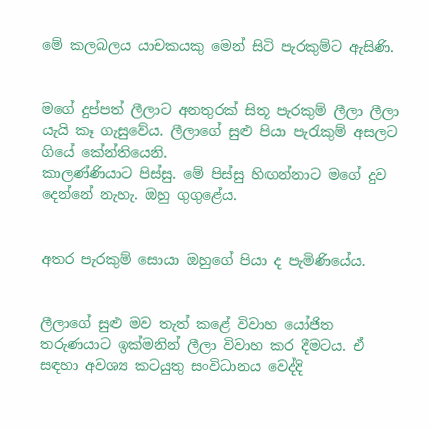මේ කලබලය යාචකයකු මෙන් සිටි පැරකුම්ට ඇසිණි.


මගේ දුප්පත් ලීලාට අනතුරක් සිතූ පැරකුම් ලීලා ලීලා යැයි කෑ ගැසුවේය. ලීලාගේ සුළු පියා පැරැකුම් අසලට ගියේ කේන්තියෙනි.
කාලණ්ණියාට පිස්සු. මේ පිස්සු හිඟන්නාට මගේ දුව දෙන්නේ නැහැ. ඔහු ගුගුළේය.


අතර පැරකුම් සොයා ඔහුගේ පියා ද පැමිණියේය.


ලීලාගේ සුළු මව තැත් කළේ විවාහ යෝජිත තරුණයාට ඉක්මනින් ලීලා විවාහ කර දීමටය. ඒ සඳහා අවශ්‍ය කටයුතු සංවිධානය වෙද්දි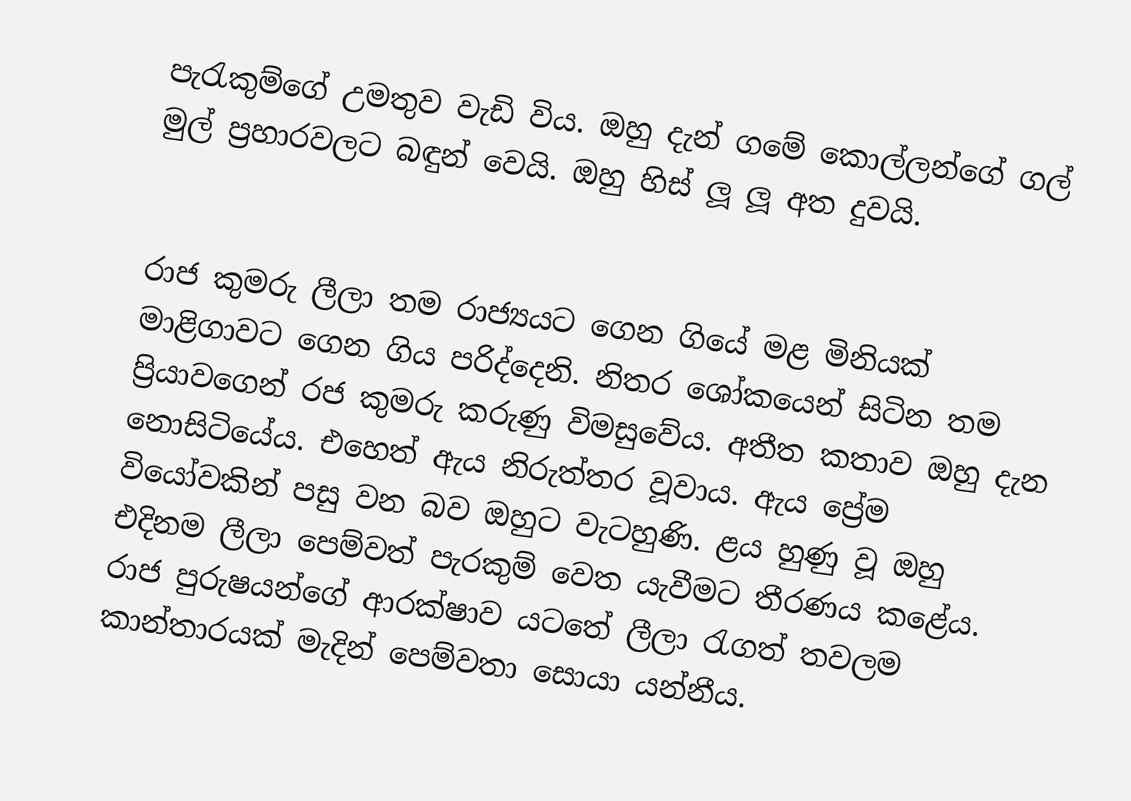පැරැකුම්ගේ උමතුව වැඩි විය. ඔහු දැන් ගමේ කොල්ලන්ගේ ගල් මුල් ප්‍රහාරවලට බඳුන් වෙයි. ඔහු හිස් ලූ ලූ අත දුවයි.


රාජ කුමරු ලීලා තම රාජ්‍යයට ගෙන ගියේ මළ මිනියක් මාළිගාවට ගෙන ගිය පරිද්දෙනි. නිතර ශෝකයෙන් සිටින තම ප්‍රියාවගෙන් රජ කුමරු කරුණු විමසුවේය. අතීත කතාව ඔහු දැන නොසිටියේය. එහෙත් ඇය නිරුත්තර වූවාය. ඇය ප්‍රේම වියෝවකින් පසු වන බව ඔහුට වැටහුණි. ළය හුණු වූ ඔහු එදිනම ලීලා පෙම්වත් පැරකුම් වෙත යැවීමට තීරණය කළේය. රාජ පුරුෂයන්ගේ ආරක්ෂාව යටතේ ලීලා රැගත් තවලම කාන්තාරයක් මැදින් පෙම්වතා සොයා යන්නීය.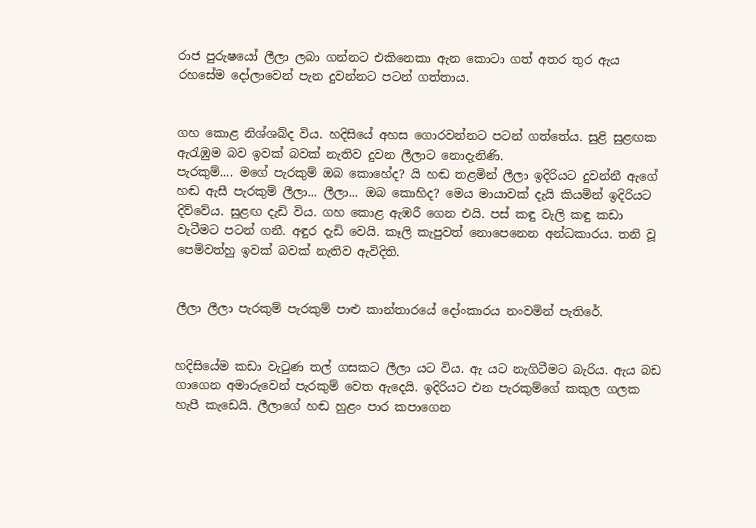රාජ පුරුෂයෝ ලීලා ලබා ගන්නට එකිනෙකා ඇන කොටා ගත් අතර තුර ඇය රහසේම දෝලාවෙන් පැන දුවන්නට පටන් ගත්තාය.


ගහ කොළ නිශ්ශබ්ද විය. හදිසියේ අහස ගොරවන්නට පටන් ගත්තේය. සුළි සුළඟක ඇරැඹුම බව ඉවක් බවක් නැතිව දුවන ලීලාට නොදැනිණි.
පැරකුම්.... මගේ පැරකුම් ඔබ කොහේද? යි හඬ තළමින් ලීලා ඉදිරියට දුවන්නී ඇගේ හඬ ඇසී පැරකුම් ලීලා... ලීලා... ඔබ කොහිද? මෙය මායාවක් දැයි කියමින් ඉදිරියට දිව්වේය. සුළඟ දැඩි විය. ගහ කොළ ඇඹරී ගෙන එයි. පස් කඳු වැලි කඳු කඩා වැටීමට පටන් ගනී. අඳුර දැඩි වෙයි. කෑලි කැපුවත් නොපෙනෙන අන්ධකාරය. තනි වූ පෙම්වත්හු ඉවක් බවක් නැතිව ඇවිදිති.


ලීලා ලීලා පැරකුම් පැරකුම් පාළු කාන්තාරයේ දෝංකාරය නංවමින් පැතිරේ.


හදිසියේම කඩා වැටුණ තල් ගසකට ලීලා යට විය. ඇ යට නැගිටීමට බැරිය. ඇය බඩ ගාගෙන අමාරුවෙන් පැරකුම් වෙත ඇදෙයි. ඉදිරියට එන පැරකුම්ගේ කකුල ගලක හැපී කැඩෙයි. ලීලාගේ හඬ හුළං පාර කපාගෙන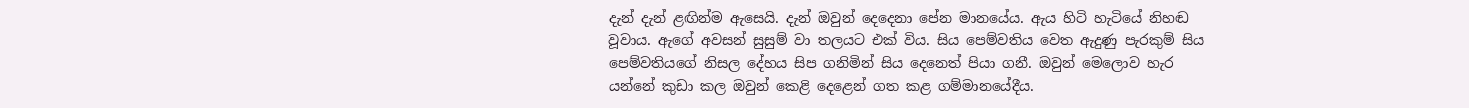දැන් දැන් ළඟින්ම ඇසෙයි. දැන් ඔවුන් දෙදෙනා පේන මානයේය. ඇය හිටි හැටියේ නිහඬ වූවාය. ඇගේ අවසන් සුසුම් වා තලයට එක් විය. සිය පෙම්වතිය වෙත ඇදුණු පැරකුම් සිය පෙම්වතියගේ නිසල දේහය සිප ගනිමින් සිය දෙනෙත් පියා ගනී. ඔවුන් මෙලොව හැර යන්නේ කුඩා කල ඔවුන් කෙළි දෙළෙන් ගත කළ ගම්මානයේදීය.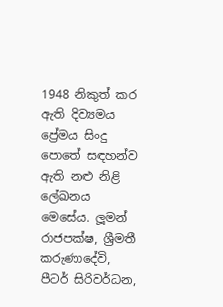1948 නිකුත් කර ඇති දිව්‍යමය ප්‍රේමය සිංදු පොතේ සඳහන්ව ඇති නළු නිළි ලේඛනය මෙසේය. ලූමන් රාජපක්ෂ, ශ්‍රීමතී කරුණාදේවි, පීටර් සිරිවර්ධන,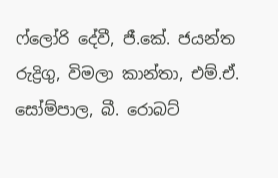ෆ්ලෝරි දේවී, ජී.කේ. ජයන්ත රුද්‍රිගු, විමලා කාන්තා, එම්.ඒ. සෝම්පාල, බී. රොබට්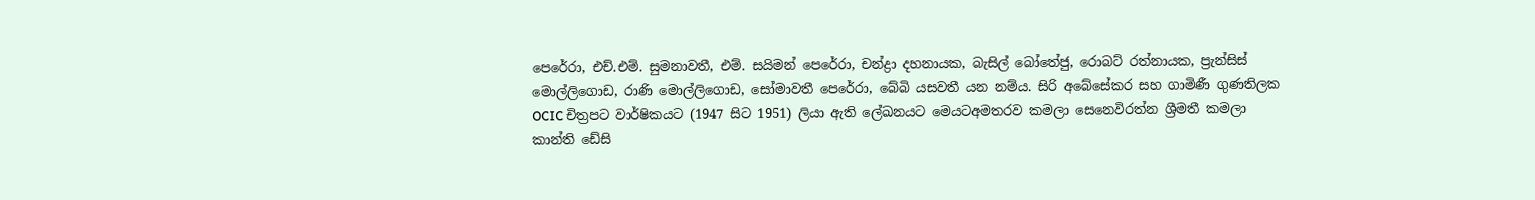පෙරේරා, එච්.එම්. සුමනාවතී, එම්. සයිමන් පෙරේරා, චන්ද්‍රා දහනායක, බැසිල් බෝතේජු, රොබට් රත්නායක, ප්‍රැන්සිස් මොල්ලිගොඩ, රාණි මොල්ලිගොඩ, සෝමාවතී පෙරේරා, බේබි යසවතී යන නම්ය. සිරි අබේසේකර සහ ගාමිණී ගුණතිලක OCIC චිත්‍රපට වාර්ෂිකයට (1947 සිට 1951) ලියා ඇති ලේඛනයට මෙයටඅමතරව කමලා සෙනෙවිරත්න ශ්‍රීමතී කමලා කාන්ති ඩේසි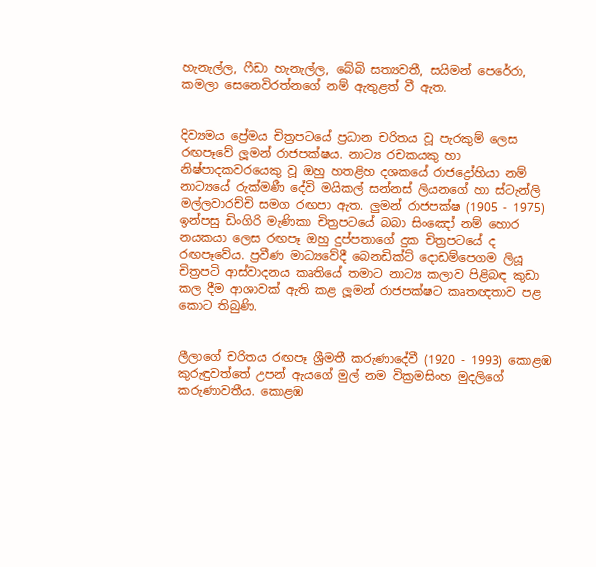හැනැල්ල, ෆීඩා හැනැල්ල, බේබි සත්‍යවතී, සයිමන් පෙරේරා, කමලා සෙනෙවිරත්නගේ නම් ඇතුළත් වී ඇත.


දිව්‍යමය ප්‍රේමය චිත්‍රපටයේ ප්‍රධාන චරිතය වූ පැරකුම් ලෙස රඟපෑවේ ලූමන් රාජපක්ෂය. නාට්‍ය රචකයකු හා නිෂ්පාදකවරයෙකු වූ ඔහු හතළිහ දශකයේ රාජද්‍රෝහියා නම් නාට්‍යයේ රුක්මණී දේවි මයිකල් සන්නස් ලියනගේ හා ස්ටැන්ලි මල්ලවාරච්චි සමග රඟපා ඇත. ලුමන් රාජපක්ෂ (1905 - 1975) ඉන්පසු ඩිංගිරි මැණිකා චිත්‍රපටයේ බබා සිංඤෝ නම් හොර නයකයා ලෙස රඟපෑ ඔහු දුප්පතාගේ දුක චිත්‍රපටයේ ද රඟපෑවේය. ප්‍රවීණ මාධ්‍යවේදී බෙනඩික්ට් දොඩම්පෙගම ලියූ චිත්‍රපටි ආස්වාදනය කෘතියේ තමාට නාට්‍ය කලාව පිළිබඳ කුඩා කල දීම ආශාවක් ඇති කළ ලූමන් රාජපක්ෂට කෘතඥතාව පළ කොට තිබුණි.


ලීලාගේ චරිතය රඟපෑ ශ්‍රීමතී කරුණාදේවී (1920 - 1993) කොළඹ කුරුඳුවත්තේ උපන් ඇයගේ මුල් නම වික්‍රමසිංහ මුදලිගේ කරුණාවතීය. කොළඹ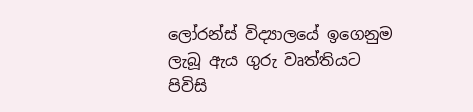ලෝරන්ස් විද්‍යාලයේ ඉගෙනුම ලැබූ ඇය ගුරු වෘත්තියට පිවිසි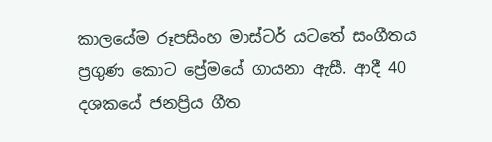කාලයේම රූපසිංහ මාස්ටර් යටතේ සංගීතය ප්‍රගුණ කොට ප්‍රේමයේ ගායනා ඇසී. ආදී 40 දශකයේ ජනප්‍රිය ගීත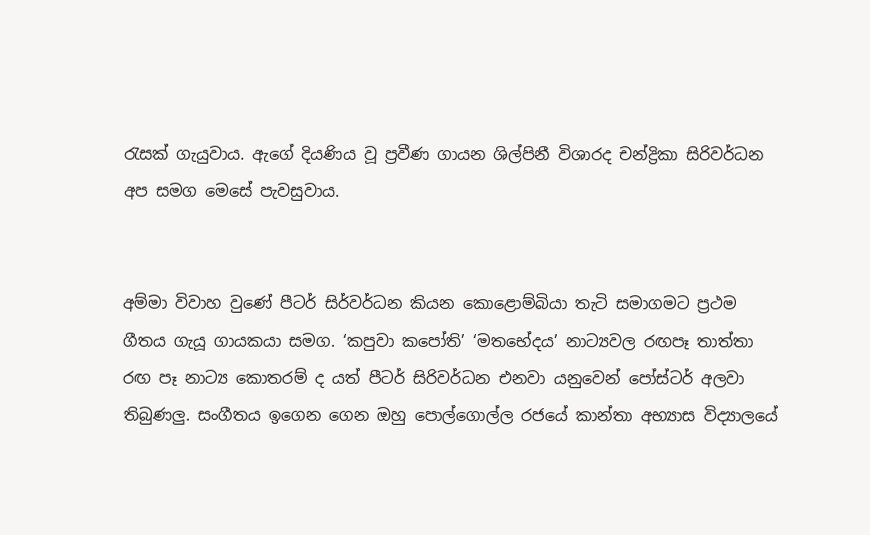රැසක් ගැයුවාය. ඇගේ දියණිය වූ ප්‍රවීණ ගායන ශිල්පිනී විශාරද චන්ද්‍රිකා සිරිවර්ධන අප සමග මෙසේ පැවසුවාය.


අම්මා විවාහ වුණේ පීටර් සිර්වර්ධන කියන කොළොම්බියා තැටි සමාගමට ප්‍රථම ගීතය ගැයූ ගායකයා සමග. ‘කපුවා කපෝති’ ‘මතභේදය’ නාට්‍යවල රඟපෑ තාත්තා රඟ පෑ නාට්‍ය කොතරම් ද යත් පීටර් සිරිවර්ධන එනවා යනුවෙන් පෝස්ටර් අලවා තිබුණලු. සංගීතය ඉගෙන ගෙන ඔහු පොල්ගොල්ල රජයේ කාන්තා අභ්‍යාස විද්‍යාලයේ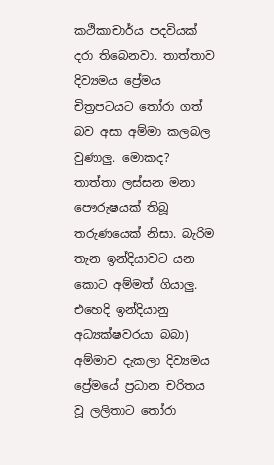කථිකාචාර්ය පදවියක් දරා තිබෙනවා. තාත්තාව දිව්‍යමය ප්‍රේමය චිත්‍රපටයට තෝරා ගත් බව අසා අම්මා කලබල වුණාලු. මොකද? තාත්තා ලස්සන මනා පෞරුෂයක් තිබූ තරුණයෙක් නිසා. බැරිම තැන ඉන්දියාවට යන කොට අම්මත් ගියාලු. එහෙදි ඉන්දියානු අධ්‍යක්ෂවරයා බබා) අම්මාව දැකලා දිව්‍යමය ප්‍රේමයේ ප්‍රධාන චරිතය වූ ලලිතාට තෝරා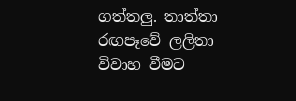ගත්තලු. තාත්තා රඟපෑවේ ලලිතා විවාහ වීමට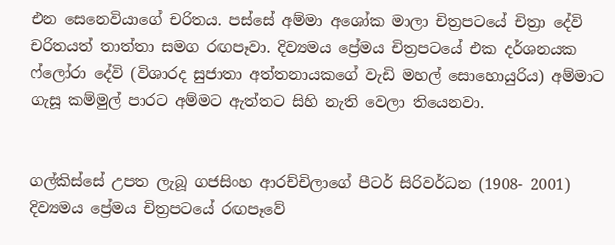එන සෙනෙවියාගේ චරිතය. පස්සේ අම්මා අශෝක මාලා චිත්‍රපටයේ චිත්‍රා දේවි චරිතයත් තාත්තා සමග රඟපෑවා. දිව්‍යමය ප්‍රේමය චිත්‍රපටයේ එක දර්ශනයක ෆ්ලෝරා දේවි (විශාරද සුජාතා අත්තනායකගේ වැඩි මහල් සොහොයුරිය) අම්මාට ගැසූ කම්මුල් පාරට අම්මට ඇත්තට සිහි නැති වෙලා තියෙනවා.


ගල්කිස්සේ උපත ලැබූ ගජසිංහ ආරච්චිලාගේ පීටර් සිරිවර්ධන (1908- 2001) දිව්‍යමය ප්‍රේමය චිත්‍රපටයේ රඟපෑවේ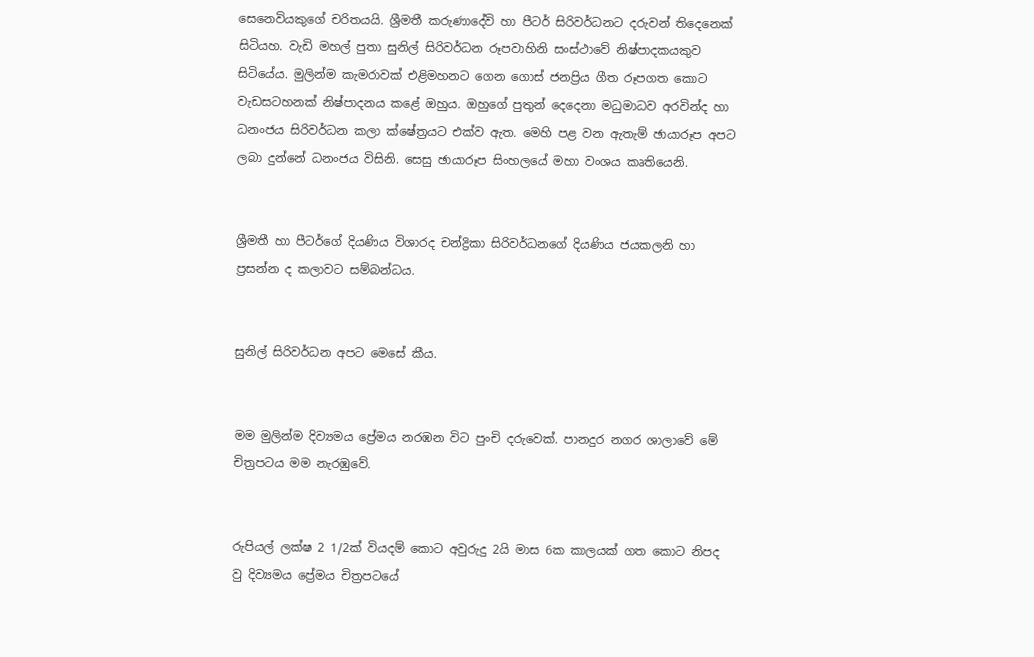සෙනෙවියකුගේ චරිතයයි. ශ්‍රීමතී කරුණාදේවි හා පීටර් සිරිවර්ධනට දරුවන් තිදෙනෙක් සිටියහ. වැඩි මහල් පුතා සුනිල් සිරිවර්ධන රූපවාහිනි සංස්ථාවේ නිෂ්පාදකයකුව සිටියේය. මුලින්ම කැමරාවක් එළිමහනට ගෙන ගොස් ජනප්‍රිය ගීත රූපගත කොට වැඩසටහනක් නිෂ්පාදනය කළේ ඔහුය. ඔහුගේ පුතුන් දෙදෙනා මධුමාධව අරවින්ද හා ධනංජය සිරිවර්ධන කලා ක්ෂේත්‍රයට එක්ව ඇත. මෙහි පළ වන ඇතැම් ඡායාරූප අපට ලබා දුන්නේ ධනංජය විසිනි. සෙසු ඡායාරූප සිංහලයේ මහා වංශය කෘතියෙනි.


ශ්‍රීමතී හා පීටර්ගේ දියණිය විශාරද චන්ද්‍රිකා සිරිවර්ධනගේ දියණිය ජයකලනි හා ප්‍රසන්න ද කලාවට සම්බන්ධය.


සුනිල් සිරිවර්ධන අපට මෙසේ කීය.


මම මුලින්ම දිව්‍යමය ප්‍රේමය නරඹන විට පුංචි දරුවෙක්. පානදුර නගර ශාලාවේ මේ චිත්‍රපටය මම නැරඹුවේ.


රුපියල් ලක්ෂ 2 1/2ක් වියදම් කොට අවුරුදු 2යි මාස 6ක කාලයක් ගත කොට නිපද වු දිව්‍යමය ප්‍රේමය චිත්‍රපටයේ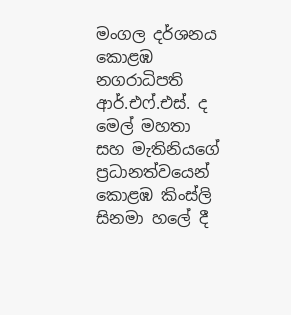මංගල දර්ශනය කොළඹ නගරාධිපති ආර්.එෆ්.එස්. ද මෙල් මහතා සහ මැතිනියගේ ප්‍රධානත්වයෙන් කොළඹ කිංස්ලි සිනමා හලේ දී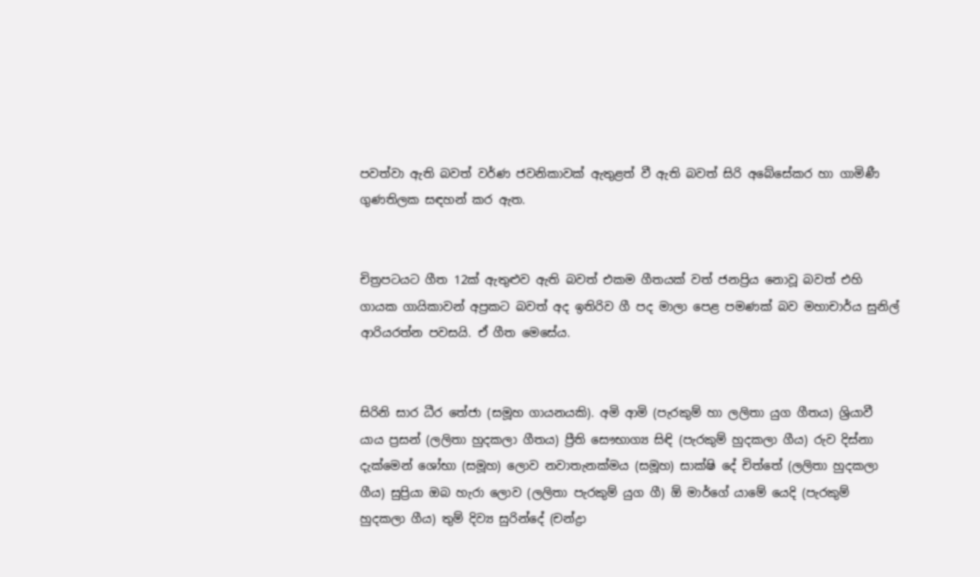පවත්වා ඇති බවත් වර්ණ ජවනිකාවක් ඇතුළත් වී ඇති බවත් සිරි අබේසේකර හා ගාමිණී ගුණතිලක සඳහන් කර ඇත.


චිත්‍රපටයට ගීත 12ක් ඇතුළුව ඇති බවත් එකම ගීතයක් වත් ජනප්‍රිය නොවූ බවත් එහි ගායක ගායිකාවන් අප්‍රකට බවත් අද ඉතිරිව ගී පද මාලා පෙළ පමණක් බව මහාචාර්ය සුනිල් ආරියරත්න පවසයි. ඒ ගීත මෙසේය.


සිරිනි සාර ධීර තේජා (සමූහ ගායනයකි). අමි ආමි (පැරකුම් හා ලලිතා යුග ගීතය) ශ්‍රියාවී යාය ප්‍රසන් (ලලිතා හුදකලා ගීතය) ප්‍රීති සෞභාග්‍ය සිඳි (පැරකුම් හුදකලා ගීය) රුව දිස්නා දැක්මෙන් ශෝභා (සමූහ) ලොව නවාතැනක්මය (සමූහ) සාක්ෂි දේ චිත්තේ (ලලිතා හුදකලා ගීය) සුප්‍රියා ඔබ හැරා ලොව (ලලිතා පැරකුම් යුග ගී) ඕ මාර්ගේ යාමේ යෙදි (පැරකුම් හුදකලා ගීය) තුම් දිව්‍ය සුරින්දේ (චන්ද්‍රා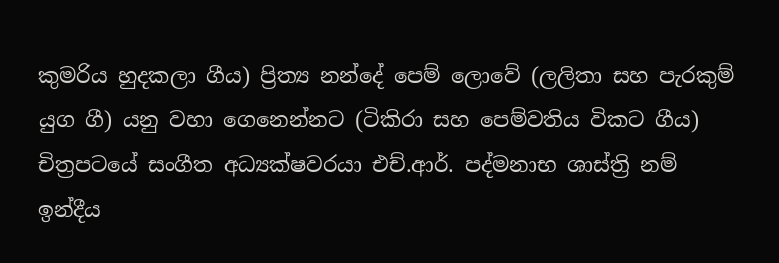කුමරිය හුදකලා ගීය) ප්‍රිත්‍ය නන්දේ පෙම් ලොවේ (ලලිතා සහ පැරකුම් යුග ගී) යනු වහා ගෙනෙන්නට (ටිකිරා සහ පෙම්වතිය විකට ගීය) චිත්‍රපටයේ සංගීත අධ්‍යක්ෂවරයා එච්.ආර්. පද්මනාභ ශාස්ත්‍රි නම් ඉන්දීය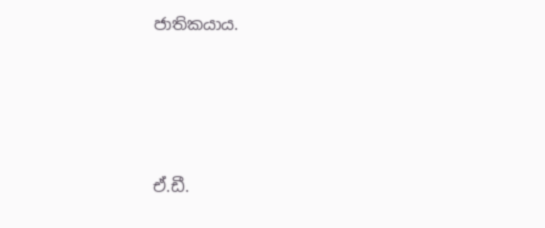ජාතිකයාය.




ඒ.ඩී.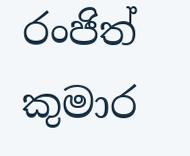රංජිත් කුමාර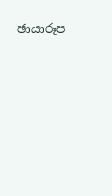ඡායාරූප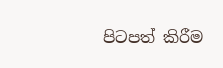පිටපත් කිරීම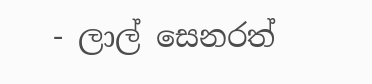- ලාල් සෙනරත්